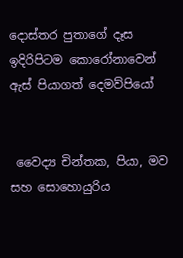දොස්තර පුතාගේ දෑස ඉදිරිපිටම කොරෝනාවෙන් ඇස් පියාගත් දෙමව්පියෝ


 වෛද්‍ය චින්තක, පියා, මව සහ සොහොයුරිය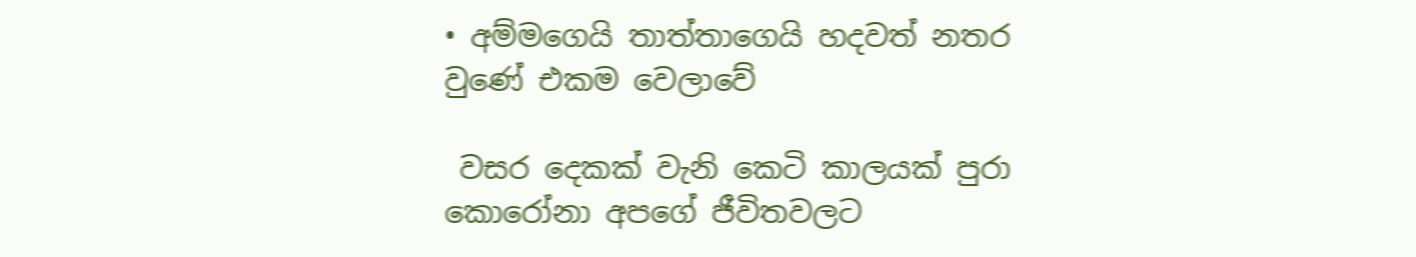• අම්මගෙයි තාත්තාගෙයි හදවත් නතර වුණේ එකම වෙලාවේ

 වසර දෙකක් වැනි කෙටි කාලයක් පුරා කොරෝනා අපගේ ජීවිතවලට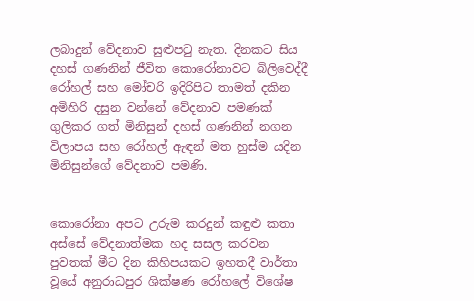ලබාදුන් වේදනාව සුළුපටු නැත. දිනකට සිය දහස් ගණනින් ජීවිත කොරෝනාවට බිලිවෙද්දී රෝහල් සහ මෝචරි ඉදිරිපිට තාමත් දකින අමිහිරි දසුන වන්නේ වේදනාව පමණක් ගුලිකර ගත් මිනිසුන් දහස් ගණනින් නගන විලාපය සහ රෝහල් ඇඳන් මත හුස්ම යදින මිනිසුන්ගේ වේදනාව පමණි.


කොරෝනා අපට උරුම කරදුන් කඳුළු කතා අස්සේ වේදනාත්මක හද සසල කරවන පුවතක් මීට දින කිහිපයකට ඉහතදී වාර්තා වූයේ අනුරාධපුර ශික්ෂණ රෝහලේ විශේෂ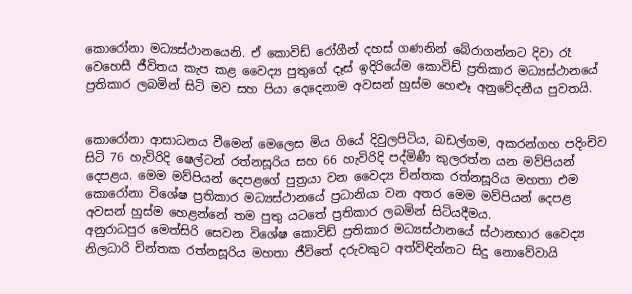කොරෝනා මධ්‍යස්ථානයෙනි. ඒ කොවිඩ් රෝගීන් දහස් ගණනින් බේරාගන්නට දිවා රෑ වෙහෙසී ජීවිතය කැප කළ වෛද්‍ය පුතුගේ දෑස් ඉදිරියේම කොවිඩ් ප්‍රතිකාර මධ්‍යස්ථානයේ ප්‍රතිකාර ලබමින් සිටි මව සහ පියා දෙදෙනාම අවසන් හුස්ම හෙළුෑ අනුවේදනීය පුවතයි.


කොරෝනා ආසාධනය වීමෙන් මෙලෙස මිය ගියේ දිවුලපිටිය, බඩල්ගම, අකරන්ගහ පදිංචිව සිටි 76 හැවිරිදි ෂෙල්ටන් රත්නසූරිය සහ 66 හැවිරිදි පද්මිණී කුලරත්න යන මව්පියන් දෙපළය. මෙම මව්පියන් දෙපළගේ පුත්‍රයා වන වෛද්‍ය චින්තක රත්නසූරිය මහතා එම කොරෝනා විශේෂ ප්‍රතිකාර මධ්‍යස්ථානයේ ප්‍රධානියා වන අතර මෙම මව්පියන් දෙපළ අවසන් හුස්ම හෙළන්නේ තම පුතු යටතේ ප්‍රතිකාර ලබමින් සිටියදීමය.
අනුරාධපුර මෙත්සිරි සෙවන විශේෂ කොවිඩ් ප්‍රතිකාර මධ්‍යස්ථානයේ ස්ථානභාර වෛද්‍ය නිලධාරි චින්තක රත්නසූරිය මහතා ජීවිතේ දරුවකුට අත්විඳින්නට සිදු නොවේවායි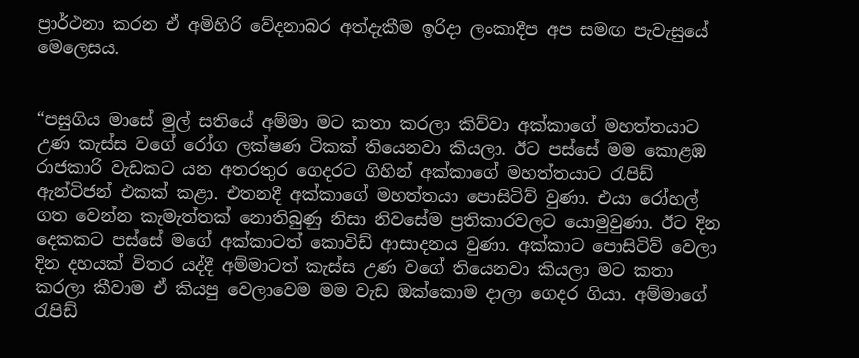ප්‍රාර්ථනා කරන ඒ අමිහිරි වේදනාබර අත්දැකීම ඉරිදා ලංකාදීප අප සමඟ පැවැසුයේ මෙලෙසය.


“පසුගිය මාසේ මුල් සතියේ අම්මා මට කතා කරලා කිව්වා අක්කාගේ මහත්තයාට උණ කැස්ස වගේ රෝග ලක්ෂණ ටිකක් තියෙනවා කියලා. ඊට පස්සේ මම කොළඹ රාජකාරි වැඩකට යන අතරතුර ගෙදරට ගිහින් අක්කාගේ මහත්තයාට රැපිඩ් ඇන්ටිජන් එකක් කළා. එතනදී අක්කාගේ මහත්තයා පොසිටිව් වුණා. එයා රෝහල් ගත වෙන්න කැමැත්තක් නොතිබුණු නිසා නිවසේම ප්‍රතිකාරවලට යොමුවුණා. ඊට දින දෙකකට පස්සේ මගේ අක්කාටත් කොවිඩ් ආසාදනය වුණා. අක්කාට පොසිටිව් වෙලා දින දහයක් විතර යද්දී අම්මාටත් කැස්ස උණ වගේ තියෙනවා කියලා මට කතා කරලා කීවාම ඒ කියපු වෙලාවෙම මම වැඩ ඔක්කොම දාලා ගෙදර ගියා. අම්මාගේ රැපිඩ්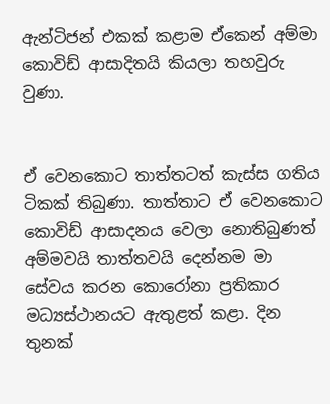ඇන්ටිජන් එකක් කළාම ඒකෙන් අම්මා කොවිඩ් ආසාදිතයි කියලා තහවුරු වුණා.


ඒ වෙනකොට තාත්තටත් කැස්ස ගතිය ටිකක් තිබුණා. තාත්තාට ඒ වෙනකොට කොවිඩ් ආසාදනය වෙලා නොතිබුණත් අම්මවයි තාත්තවයි දෙන්නම මා සේවය කරන කොරෝනා ප්‍රතිකාර මධ්‍යස්ථානයට ඇතුළත් කළා. දින තුනක්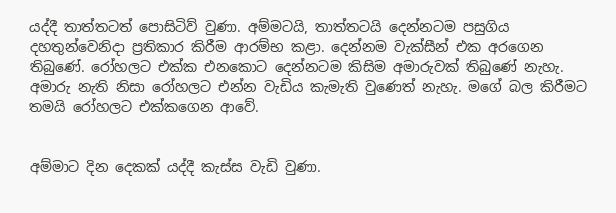යද්දී තාත්තටත් පොසිටිව් වුණා. අම්මටයි, තාත්තටයි දෙන්නටම පසුගිය දහතුන්වෙනිදා ප්‍රතිකාර කිරීම ආරම්භ කළා. දෙන්නම වැක්සීන් එක අරගෙන තිබුණේ. රෝහලට එක්ක එනකොට දෙන්නටම කිසිම අමාරුවක් තිබුණේ නැහැ. අමාරු නැති නිසා රෝහලට එන්න වැඩිය කැමැති වුණෙත් නැහැ. මගේ බල කිරීමට තමයි රෝහලට එක්කගෙන ආවේ.


අම්මාට දින දෙකක් යද්දී කැස්ස වැඩි වුණා.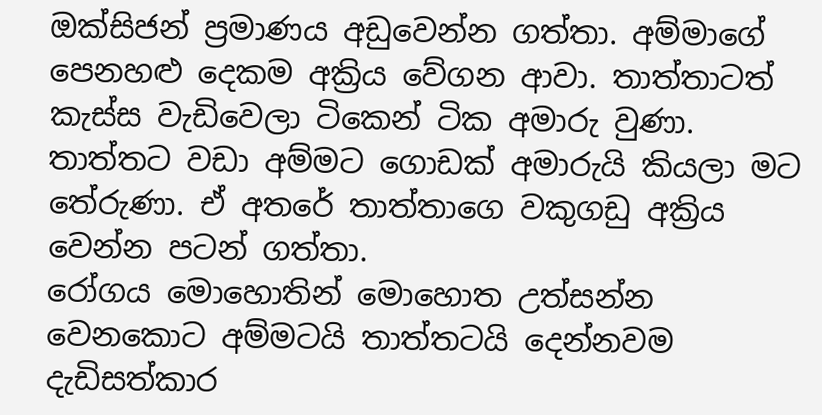ඔක්සිජන් ප්‍රමාණය අඩුවෙන්න ගත්තා. අම්මාගේ පෙනහළු දෙකම අක්‍රිය වේගන ආවා. තාත්තාටත් කැස්ස වැඩිවෙලා ටිකෙන් ටික අමාරු වුණා. තාත්තට වඩා අම්මට ගොඩක් අමාරුයි කියලා මට තේරුණා. ඒ අතරේ තාත්තාගෙ වකුගඩු අක්‍රිය වෙන්න පටන් ගත්තා.
රෝගය මොහොතින් මොහොත උත්සන්න වෙනකොට අම්මටයි තාත්තටයි දෙන්නවම දැඩිසත්කාර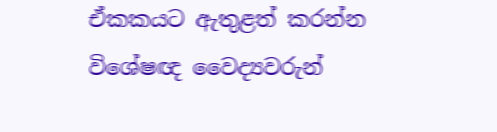ඒකකයට ඇතුළත් කරන්න විශේෂඥ වෛද්‍යවරුන්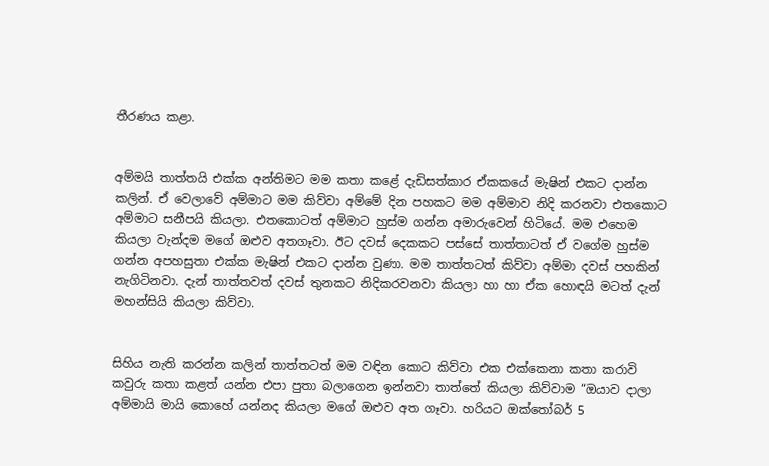තීරණය කළා.


අම්මයි තාත්තයි එක්ක අන්තිමට මම කතා කළේ දැඩිසත්කාර ඒකකයේ මැෂින් එකට දාන්න කලින්. ඒ වෙලාවේ අම්මාට මම කිව්වා අම්මේ දින පහකට මම අම්මාව නිදි කරනවා එතකොට අම්මාට සනීපයි කියලා. එතකොටත් අම්මාට හුස්ම ගන්න අමාරුවෙන් හිටියේ. මම එහෙම කියලා වැන්දම මගේ ඔළුව අතගෑවා. ඊට දවස් දෙකකට පස්සේ තාත්තාටත් ඒ වගේම හුස්ම ගන්න අපහසුතා එක්ක මැෂින් එකට දාන්න වුණා. මම තාත්තටත් කිව්වා අම්මා දවස් පහකින් නැගිටිනවා. දැන් තාත්තවත් දවස් තුනකට නිදිකරවනවා කියලා හා හා ඒක හොඳයි මටත් දැන් මහන්සියි කියලා කිව්වා.


සිහිය නැති කරන්න කලින් තාත්තටත් මම වඳින කොට කිව්වා එක එක්කෙනා කතා කරාවි කවුරු කතා කළත් යන්න එපා පුතා බලාගෙන ඉන්නවා තාත්තේ කියලා කිව්වාම “ඔයාව දාලා අම්මායි මායි කොහේ යන්නද කියලා මගේ ඔළුව අත ගෑවා. හරියට ඔක්තෝබර් 5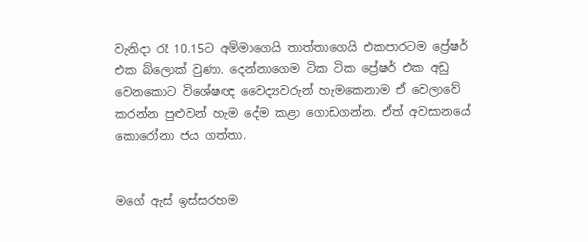වැනිදා රෑ 10.15ට අම්මාගෙයි තාත්තාගෙයි එකපාරටම ප්‍රේෂර් එක බ්ලොක් වුණා. දෙන්නාගෙම ටික ටික ප්‍රේෂර් එක අඩු වෙනකොට විශේෂඥ වෛද්‍යවරුන් හැමකෙනාම ඒ වෙලාවේ කරන්න පුළුවන් හැම දේම කළා ගොඩගන්න. ඒත් අවසානයේ කොරෝනා ජය ගත්තා.


මගේ ඇස් ඉස්සරහම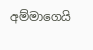අම්මාගෙයි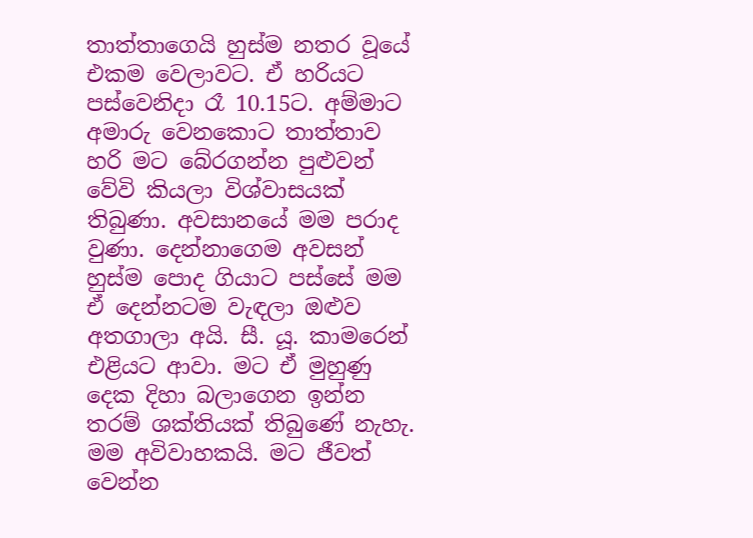තාත්තාගෙයි හුස්ම නතර වූයේ එකම වෙලාවට. ඒ හරියට පස්වෙනිදා රෑ 10.15ට. අම්මාට අමාරු වෙනකොට තාත්තාව හරි මට බේරගන්න පුළුවන් වේවි කියලා විශ්වාසයක් තිබුණා. අවසානයේ මම පරාද වුණා. දෙන්නාගෙම අවසන් හුස්ම පොද ගියාට පස්සේ මම ඒ දෙන්නටම වැඳලා ඔළුව අතගාලා අයි. සී. යූ. කාමරෙන් එළියට ආවා. මට ඒ මුහුණු දෙක දිහා බලාගෙන ඉන්න තරම් ශක්තියක් තිබුණේ නැහැ. මම අවිවාහකයි. මට ජීවත් වෙන්න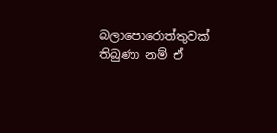බලාපොරොත්තුවක් තිබුණා නම් ඒ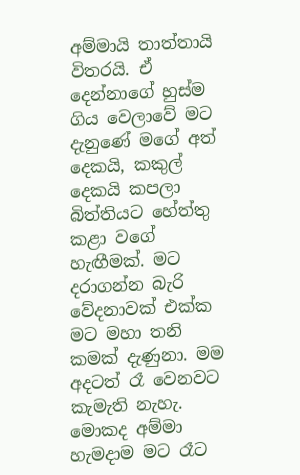අම්මායි තාත්තායි විතරයි. ඒ දෙන්නාගේ හුස්ම ගිය වෙලාවේ මට දැනුණේ මගේ අත් දෙකයි, කකුල් දෙකයි කපලා බිත්තියට හේත්තු කළා වගේ හැඟීමක්. මට දරාගන්න බැරි වේදනාවක් එක්ක මට මහා තනි කමක් දැණුනා. මම අදටත් රෑ වෙනවට කැමැති නැහැ. මොකද අම්මා හැමදාම මට රෑට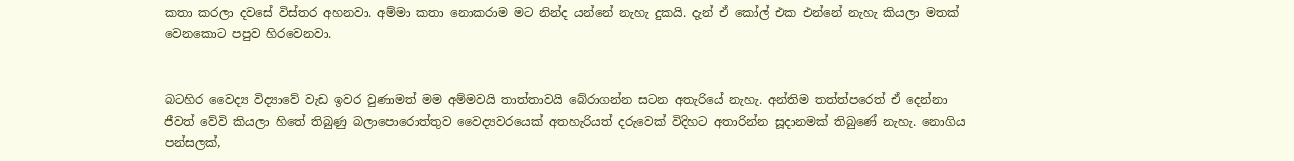කතා කරලා දවසේ විස්තර අහනවා. අම්මා කතා නොකරාම මට නින්ද යන්නේ නැහැ දුකයි. දැන් ඒ කෝල් එක එන්නේ නැහැ කියලා මතක් වෙනකොට පපුව හිරවෙනවා.


බටහිර වෛද්‍ය විද්‍යාවේ වැඩ ඉවර වුණාමත් මම අම්මවයි තාත්තාවයි බේරාගන්න සටන අතැරියේ නැහැ. අන්තිම තත්ත්පරෙත් ඒ දෙන්නා ජීවත් වේවි කියලා හිතේ තිබුණු බලාපොරොත්තුව වෛද්‍යවරයෙක් අතහැරියත් දරුවෙක් විදිහට අතාරින්න සූදානමක් තිබුණේ නැහැ. නොගිය පන්සලක්,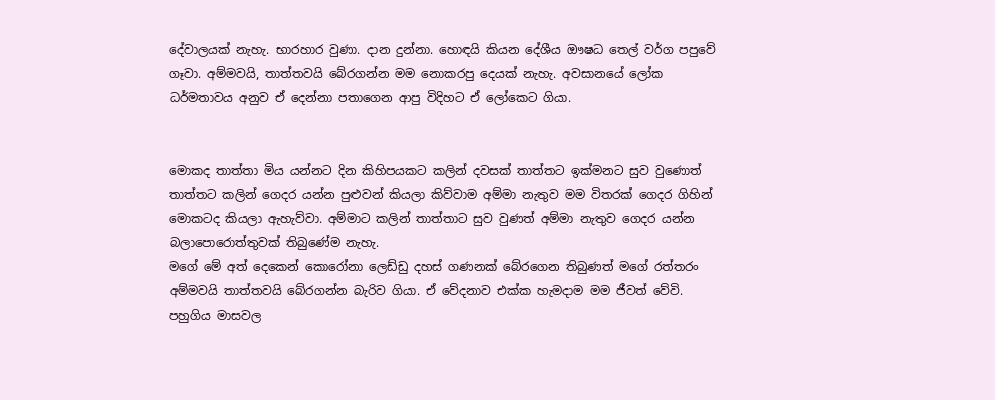දේවාලයක් නැහැ. භාරහාර වුණා. දාන දුන්නා. හොඳයි කියන දේශීය ඖෂධ තෙල් වර්ග පපුවේ ගෑවා. අම්මවයි, තාත්තවයි බේරගන්න මම නොකරපු දෙයක් නැහැ. අවසානයේ ලෝක ධර්මතාවය අනුව ඒ දෙන්නා පතාගෙන ආපු විදිහට ඒ ලෝකෙට ගියා.


මොකද තාත්තා මිය යන්නට දින කිහිපයකට කලින් දවසක් තාත්තට ඉක්මනට සුව වුණොත් තාත්තට කලින් ගෙදර යන්න පුළුවන් කියලා කිව්වාම අම්මා නැතුව මම විතරක් ගෙදර ගිහින් මොකටද කියලා ඇහැව්වා. අම්මාට කලින් තාත්තාට සුව වුණත් අම්මා නැතුව ගෙදර යන්න බලාපොරොත්තුවක් තිබුණේම නැහැ.
මගේ මේ අත් දෙකෙන් කොරෝනා ලෙඩ්ඩු දහස් ගණනක් බේරගෙන තිබුණත් මගේ රත්තරං අම්මවයි තාත්තවයි බේරගන්න බැරිව ගියා. ඒ වේදනාව එක්ක හැමදාම මම ජීවත් වේවි. පහුගිය මාසවල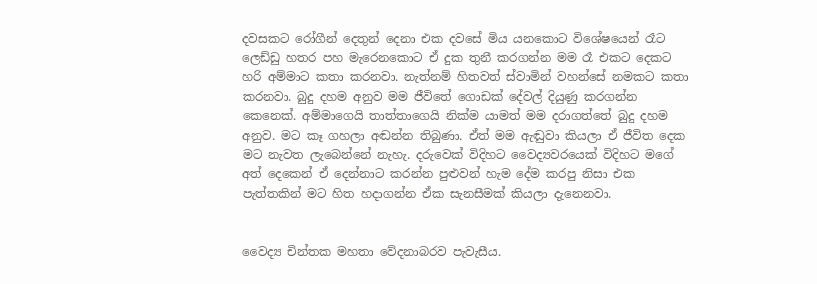දවසකට රෝගීන් දෙතුන් දෙනා එක දවසේ මිය යනකොට විශේෂයෙන් රෑට ලෙඩ්ඩු හතර පහ මැරෙනකොට ඒ දුක තුනී කරගන්න මම රෑ එකට දෙකට හරි අම්මාට කතා කරනවා. නැත්නම් හිතවත් ස්වාමින් වහන්සේ නමකට කතා කරනවා. බුදු දහම අනුව මම ජීවිතේ ගොඩක් දේවල් දියුණු කරගන්න කෙනෙක්. අම්මාගෙයි තාත්තාගෙයි නික්ම යාමත් මම දරාගත්තේ බුදු දහම අනුව. මට කෑ ගහලා අඬන්න තිබුණා. ඒත් මම ඇඬුවා කියලා ඒ ජීවිත දෙක මට නැවත ලැබෙන්නේ නැහැ. දරුවෙක් විදිහට වෛද්‍යවරයෙක් විදිහට මගේ අත් දෙකෙන් ඒ දෙන්නාට කරන්න පුළුවන් හැම දේම කරපු නිසා එක පැත්තකින් මට හිත හදාගන්න ඒක සැනසීමක් කියලා දැනෙනවා.


වෛද්‍ය චින්තක මහතා වේදනාබරව පැවැසීය.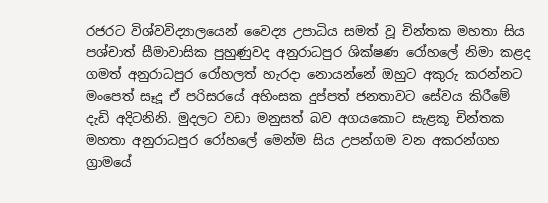රජරට විශ්වවිද්‍යාලයෙන් වෛද්‍ය උපාධිය සමත් වූ චින්තක මහතා සිය පශ්චාත් සීමාවාසික පුහුණුවද අනුරාධපුර ශික්ෂණ රෝහලේ නිමා කළද ගමත් අනුරාධපුර රෝහලත් හැරදා නොයන්නේ ඔහුට අකුරු කරන්නට මංපෙත් සෑදූ ඒ පරිසරයේ අහිංසක දුප්පත් ජනතාවට සේවය කිරීමේ දැඩි අදිටනිනි. මුදලට වඩා මනුසත් බව අගයකොට සැළකූ චින්තක මහතා අනුරාධපුර රෝහලේ මෙන්ම සිය උපන්ගම වන අකරන්ගහ ග්‍රාමයේ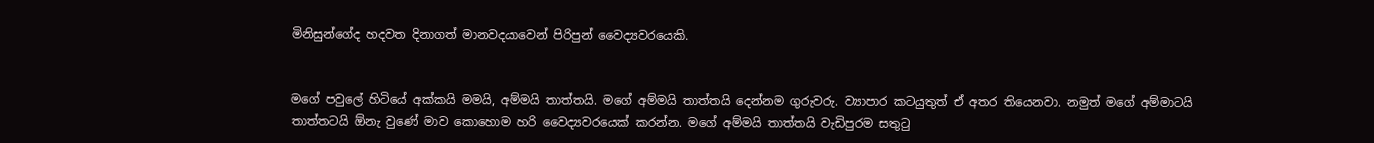මිනිසුන්ගේද හදවත දිනාගත් මානවදයාවෙන් පිරිපුන් වෛද්‍යවරයෙකි.


මගේ පවුලේ හිටියේ අක්කයි මමයි, අම්මයි තාත්තයි. මගේ අම්මයි තාත්තයි දෙන්නම ගුරුවරු. ව්‍යාපාර කටයුතුත් ඒ අතර තියෙනවා. නමුත් මගේ අම්මාටයි තාත්තටයි ඕනැ වුණේ මාව කොහොම හරි වෛද්‍යවරයෙක් කරන්න. මගේ අම්මයි තාත්තයි වැඩිපුරම සතුටු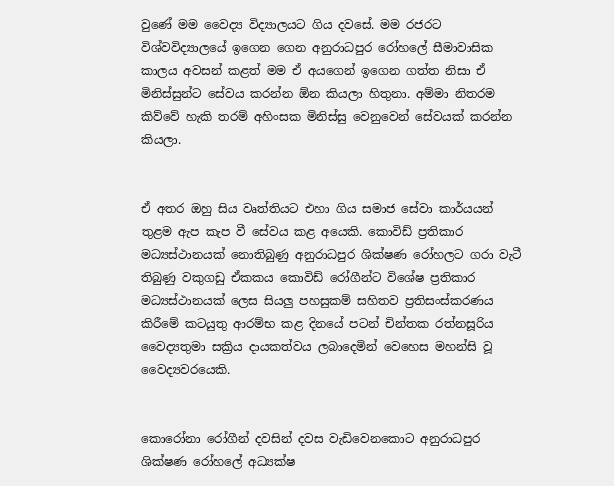වුණේ මම වෛද්‍ය විද්‍යාලයට ගිය දවසේ. මම රජරට විශ්වවිද්‍යාලයේ ඉගෙන ගෙන අනුරාධපුර රෝහලේ සීමාවාසික කාලය අවසන් කළත් මම ඒ අයගෙන් ඉගෙන ගත්ත නිසා ඒ මිනිස්සුන්ට සේවය කරන්න ඕන කියලා හිතුනා. අම්මා නිතරම කිව්වේ හැකි තරම් අහිංසක මිනිස්සු වෙනුවෙන් සේවයක් කරන්න කියලා.


ඒ අතර ඔහු සිය වෘත්තියට එහා ගිය සමාජ සේවා කාර්යයන් තුළම ඇප කැප වී සේවය කළ අයෙකි. කොවිඩ් ප්‍රතිකාර මධ්‍යස්ථානයක් නොතිබුණු අනුරාධපුර ශික්ෂණ රෝහලට ගරා වැටී තිබුණු වකුගඩු ඒකකය කොවිඩ් රෝගීන්ට විශේෂ ප්‍රතිකාර මධ්‍යස්ථානයක් ලෙස සියලු පහසුකම් සහිතව ප්‍රතිසංස්කරණය කිරීමේ කටයුතු ආරම්භ කළ දිනයේ පටන් චින්තක රත්නසූරිය වෛද්‍යතුමා සක්‍රිය දායකත්වය ලබාදෙමින් වෙහෙස මහන්සි වූ වෛද්‍යවරයෙකි.


කොරෝනා රෝගීන් දවසින් දවස වැඩිවෙනකොට අනුරාධපුර ශික්ෂණ රෝහලේ අධ්‍යක්ෂ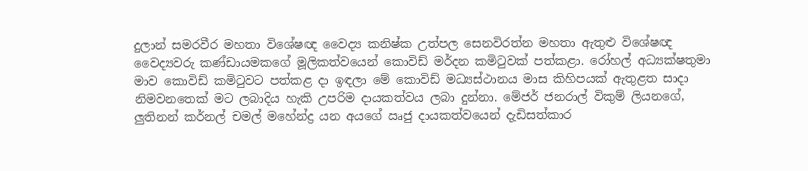දුලාන් සමරවීර මහතා විශේෂඥ වෛද්‍ය කනිෂ්ක උත්පල සෙනවිරත්න මහතා ඇතුළු විශේෂඥ වෛද්‍යවරු කණ්ඩායමකගේ මූලිකත්වයෙන් කොවිඩ් මර්දන කමිටුවක් පත්කළා. රෝහල් අධ්‍යක්ෂතුමා මාව කොවිඩ් කමිටුවට පත්කළ දා ඉඳලා මේ කොවිඩ් මධ්‍යස්ථානය මාස කිහිපයක් ඇතුළත සාදා නිමවනතෙක් මට ලබාදිය හැකි උපරිම දායකත්වය ලබා දුන්නා. මේජර් ජනරාල් විකුම් ලියනගේ, ලුතිනන් කර්නල් චමල් මහේන්ද්‍ර යන අයගේ ඍජු දායකත්වයෙන් දැඩිසත්කාර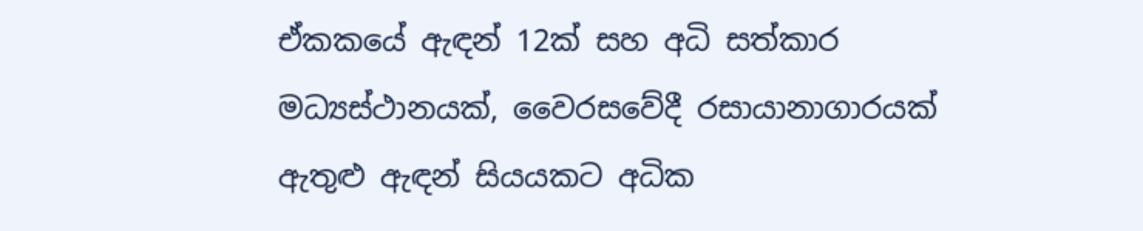ඒකකයේ ඇඳන් 12ක් සහ අධි සත්කාර මධ්‍යස්ථානයක්, වෛරසවේදී රසායානාගාරයක් ඇතුළු ඇඳන් සියයකට අධික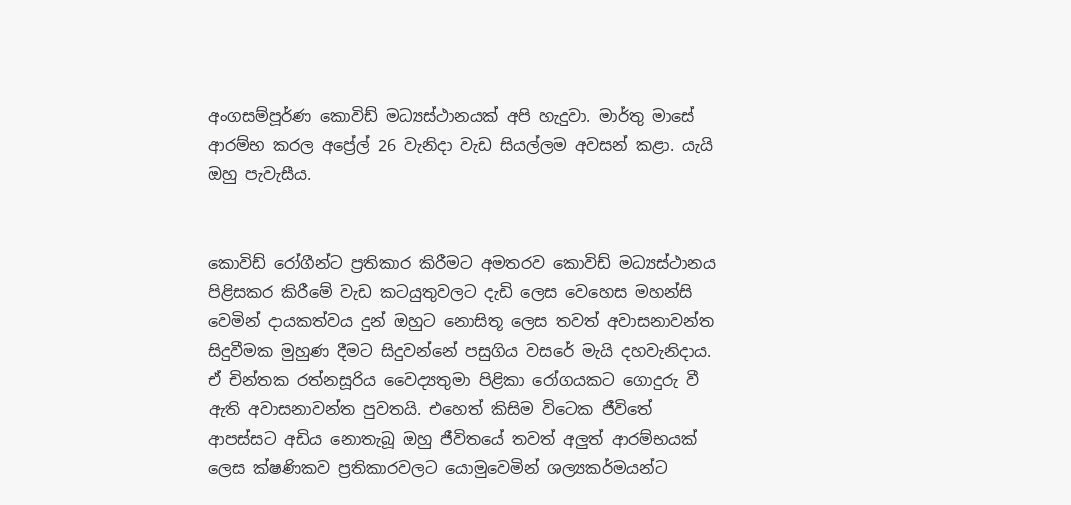අංගසම්පූර්ණ කොවිඩ් මධ්‍යස්ථානයක් අපි හැදුවා. මාර්තු මාසේ ආරම්භ කරල අප්‍රේල් 26 වැනිදා වැඩ සියල්ලම අවසන් කළා. යැයි ඔහු පැවැසීය.


කොවිඩ් රෝගීන්ට ප්‍රතිකාර කිරීමට අමතරව කොවිඩ් මධ්‍යස්ථානය පිළිසකර කිරීමේ වැඩ කටයුතුවලට දැඩි ලෙස වෙහෙස මහන්සි වෙමින් දායකත්වය දුන් ඔහුට නොසිතූ ලෙස තවත් අවාසනාවන්ත සිදුවීමක මුහුණ දීමට සිදුවන්නේ පසුගිය වසරේ මැයි දහවැනිදාය. ඒ චින්තක රත්නසූරිය වෛද්‍යතුමා පිළිකා රෝගයකට ගොදුරු වී ඇති අවාසනාවන්ත පුවතයි. එහෙත් කිසිම විටෙක ජීවිතේ ආපස්සට අඩිය නොතැබූ ඔහු ජීවිතයේ තවත් අලුත් ආරම්භයක් ලෙස ක්ෂණිකව ප්‍රතිකාරවලට යොමුවෙමින් ශල්‍යකර්මයන්ට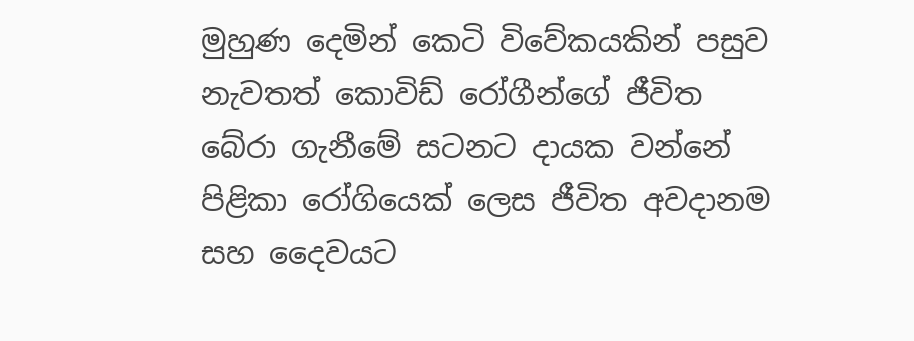මුහුණ දෙමින් කෙටි විවේකයකින් පසුව නැවතත් කොවිඩ් රෝගීන්ගේ ජීවිත බේරා ගැනීමේ සටනට දායක වන්නේ පිළිකා රෝගියෙක් ලෙස ජීවිත අවදානම සහ දෛවයට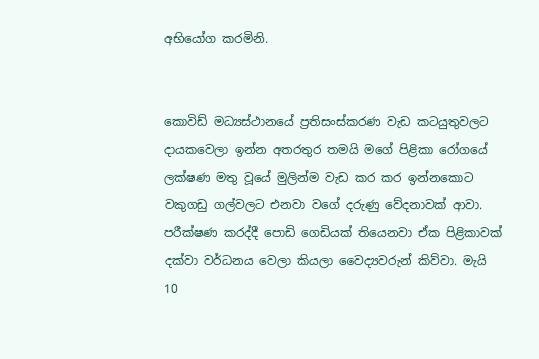අභියෝග කරමිනි.


කොවිඩ් මධ්‍යස්ථානයේ ප්‍රතිසංස්කරණ වැඩ කටයුතුවලට දායකවෙලා ඉන්න අතරතුර තමයි මගේ පිළිකා රෝගයේ ලක්ෂණ මතු වූයේ මුලින්ම වැඩ කර කර ඉන්නකොට වකුගඩු ගල්වලට එනවා වගේ දරුණු වේදනාවක් ආවා. පරීක්ෂණ කරද්දී පොඩි ගෙඩියක් තියෙනවා ඒක පිළිකාවක් දක්වා වර්ධනය වෙලා කියලා වෛද්‍යවරුන් කිව්වා. මැයි 10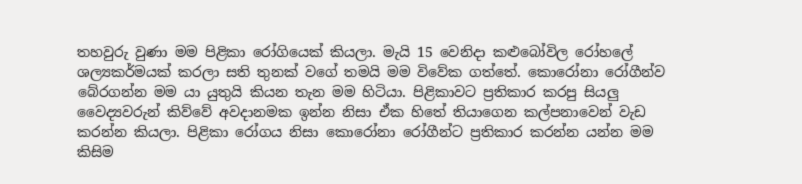තහවුරු වුණා මම පිළිකා රෝගියෙක් කියලා. මැයි 15 වෙනිදා කළුබෝවිල රෝහලේ ශල්‍යකර්මයක් කරලා සති තුනක් වගේ තමයි මම විවේක ගත්තේ. කොරෝනා රෝගීන්ව බේරගන්න මම යා යුතුයි කියන තැන මම හිටියා. පිළිකාවට ප්‍රතිකාර කරපු සියලු වෛද්‍යවරුන් කිව්වේ අවදානමක ඉන්න නිසා ඒක හිතේ තියාගෙන කල්පනාවෙන් වැඩ කරන්න කියලා. පිළිකා රෝගය නිසා කොරෝනා රෝගීන්ට ප්‍රතිකාර කරන්න යන්න මම කිසිම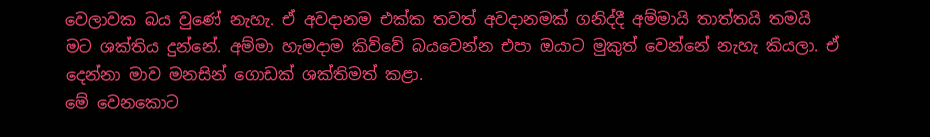වෙලාවක බය වුණේ නැහැ. ඒ අවදානම එක්ක තවත් අවදානමක් ගනිද්දී අම්මායි තාත්තයි තමයි මට ශක්තිය දුන්නේ. අම්මා හැමදාම කිව්වේ බයවෙන්න එපා ඔයාට මුකුත් වෙන්නේ නැහැ කියලා. ඒ දෙන්නා මාව මනසින් ගොඩක් ශක්තිමත් කළා.
මේ වෙනකොට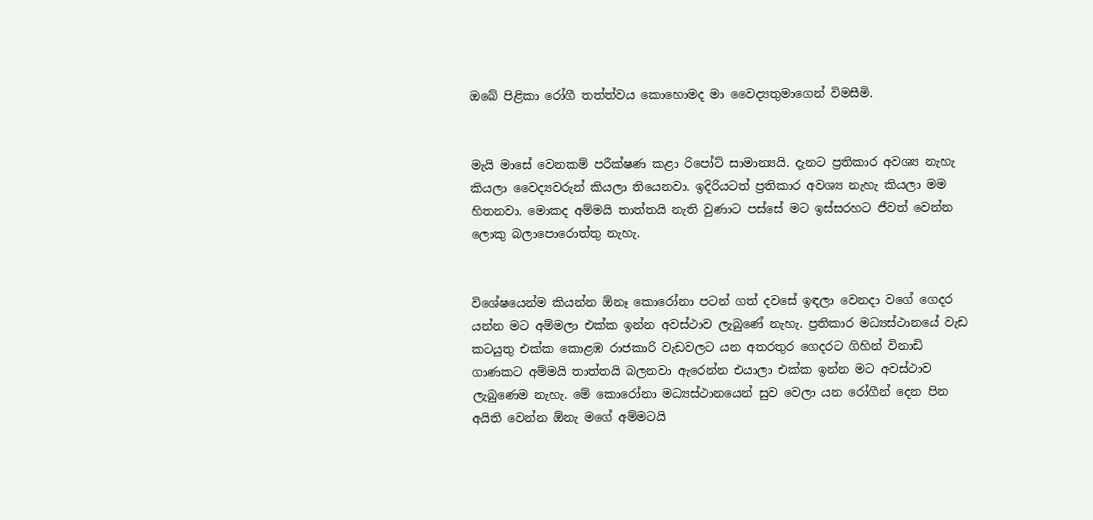ඔබේ පිළිකා රෝගී තත්ත්වය කොහොමද මා වෛද්‍යතුමාගෙන් විමසීමි.


මැයි මාසේ වෙනකම් පරීක්ෂණ කළා රිපෝට් සාමාන්‍යයි. දැනට ප්‍රතිකාර අවශ්‍ය නැහැ කියලා වෛද්‍යවරුන් කියලා තියෙනවා. ඉදිරියටත් ප්‍රතිකාර අවශ්‍ය නැහැ කියලා මම හිතනවා. මොකද අම්මයි තාත්තයි නැති වුණාට පස්සේ මට ඉස්සරහට ජීවත් වෙන්න ලොකු බලාපොරොත්තු නැහැ.


විශේෂයෙන්ම කියන්න ඕනෑ කොරෝනා පටන් ගත් දවසේ ඉඳලා වෙනදා වගේ ගෙදර යන්න මට අම්මලා එක්ක ඉන්න අවස්ථාව ලැබුණේ නැහැ. ප්‍රතිකාර මධ්‍යස්ථානයේ වැඩ කටයුතු එක්ක කොළඹ රාජකාරි වැඩවලට යන අතරතුර ගෙදරට ගිහින් විනාඩි ගාණකට අම්මයි තාත්තයි බලනවා ඇරෙන්න එයාලා එක්ක ඉන්න මට අවස්ථාව ලැබුණෙම නැහැ. මේ කොරෝනා මධ්‍යස්ථානයෙන් සුව වෙලා යන රෝගීන් දෙන පින අයිති වෙන්න ඕනැ මගේ අම්මටයි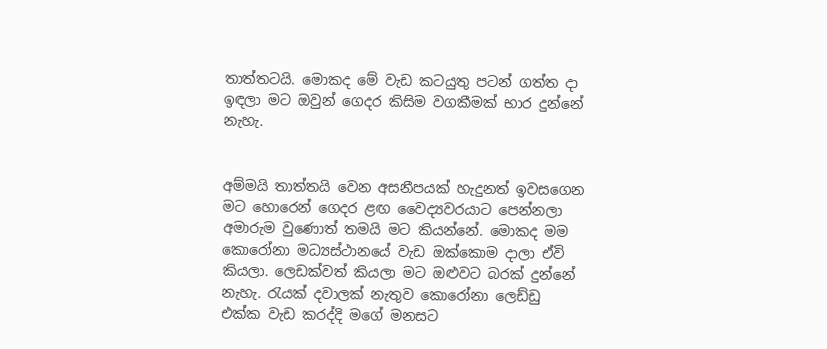තාත්තටයි. මොකද මේ වැඩ කටයුතු පටන් ගත්ත දා ඉඳලා මට ඔවුන් ගෙදර කිසිම වගකීමක් භාර දුන්නේ නැහැ.


අම්මයි තාත්තයි වෙන අසනීපයක් හැදුනත් ඉවසගෙන මට හොරෙන් ගෙදර ළඟ වෛද්‍යවරයාට පෙන්නලා අමාරුම වුණොත් තමයි මට කියන්නේ. මොකද මම කොරෝනා මධ්‍යස්ථානයේ වැඩ ඔක්කොම දාලා ඒවි කියලා. ලෙඩක්වත් කියලා මට ඔළුවට බරක් දුන්නේ නැහැ. රැයක් දවාලක් නැතුව කොරෝනා ලෙඩ්ඩු එක්ක වැඩ කරද්දි මගේ මනසට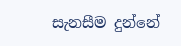සැනසීම දුන්නේ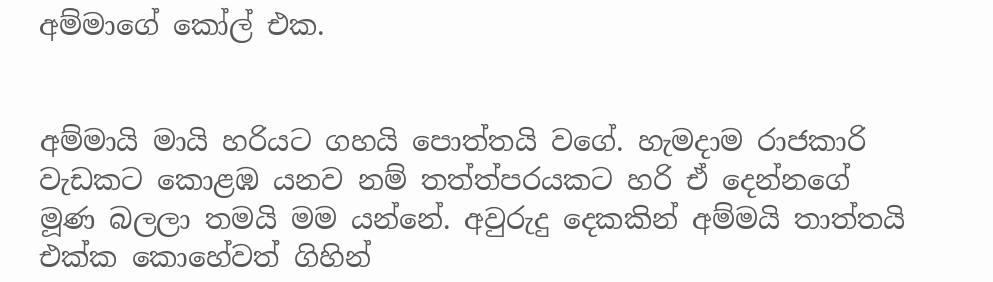අම්මාගේ කෝල් එක.


අම්මායි මායි හරියට ගහයි පොත්තයි වගේ. හැමදාම රාජකාරි වැඩකට කොළඹ යනව නම් තත්ත්පරයකට හරි ඒ දෙන්නගේ මූණ බලලා තමයි මම යන්නේ. අවුරුදු දෙකකින් අම්මයි තාත්තයි එක්ක කොහේවත් ගිහින්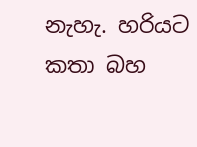නැහැ. හරියට කතා බහ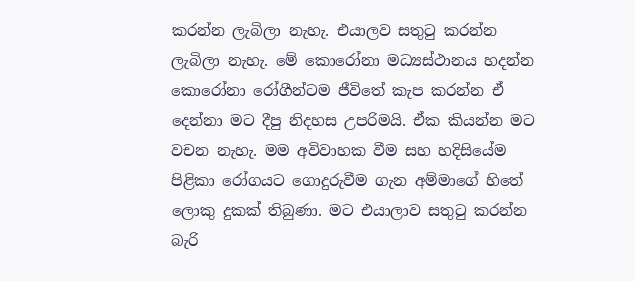කරන්න ලැබිලා නැහැ. එයාලව සතුටු කරන්න ලැබිලා නැහැ. මේ කොරෝනා මධ්‍යස්ථානය හදන්න කොරෝනා රෝගීන්ටම ජීවිතේ කැප කරන්න ඒ දෙන්නා මට දීපු නිදහස උපරිමයි. ඒක කියන්න මට වචන නැහැ. මම අවිවාහක වීම සහ හදිසියේම පිළිකා රෝගයට ගොදුරුවීම ගැන අම්මාගේ හිතේ ලොකු දුකක් තිබුණා. මට එයාලාව සතුටු කරන්න බැරි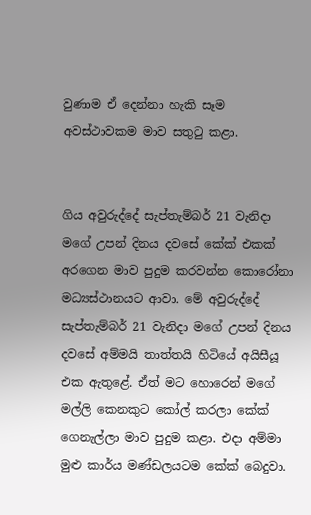වුණාම ඒ දෙන්නා හැකි සෑම අවස්ථාවකම මාව සතුටු කළා.


ගිය අවුරුද්දේ සැප්තැම්බර් 21 වැනිදා මගේ උපන් දිනය දවසේ කේක් එකක් අරගෙන මාව පුදුම කරවන්න කොරෝනා මධ්‍යස්ථානයට ආවා. මේ අවුරුද්දේ සැප්තැම්බර් 21 වැනිදා මගේ උපන් දිනය දවසේ අම්මයි තාත්තයි හිටියේ අයිසීයූ එක ඇතුළේ. ඒත් මට හොරෙන් මගේ මල්ලි කෙනකුට කෝල් කරලා කේක් ගෙනැල්ලා මාව පුදුම කළා. එදා අම්මා මුළු කාර්ය මණ්ඩලයටම කේක් බෙදුවා.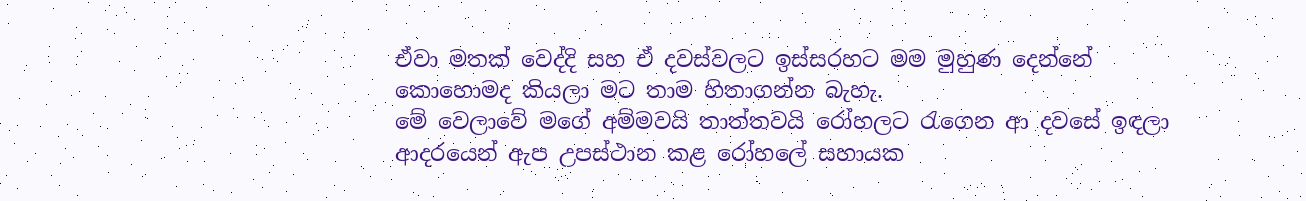ඒවා මතක් වෙද්දි සහ ඒ දවස්වලට ඉස්සරහට මම මුහුණ දෙන්නේ කොහොමද කියලා මට තාම හිතාගන්න බැහැ.
මේ වෙලාවේ මගේ අම්මවයි තාත්තවයි රෝහලට රැගෙන ආ දවසේ ඉඳලා ආදරයෙන් ඇප උපස්ථාන කළ රෝහලේ සහායක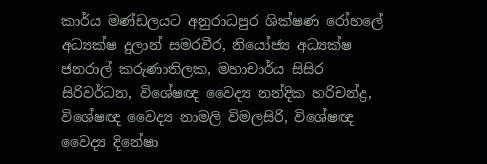කාර්ය මණ්ඩලයට අනුරාධපුර ශික්ෂණ රෝහලේ අධ්‍යක්ෂ දුලාන් සමරවීර, නියෝජ්‍ය අධ්‍යක්ෂ ජනරාල් කරුණාතිලක, මහාචාර්ය සිසිර සිරිවර්ධන, විශේෂඥ වෛද්‍ය නන්දික හරිචන්ද්‍ර, විශේෂඥ වෛද්‍ය නාමලි විමලසිරි, විශේෂඥ වෛද්‍ය දිනේෂා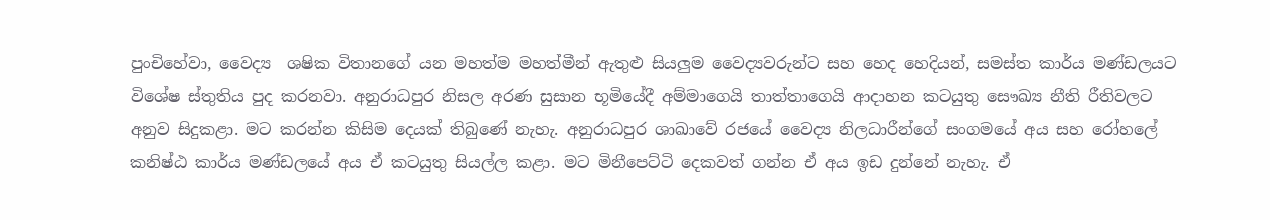පුංචිහේවා, වෛද්‍ය  ශෂික විතානගේ යන මහත්ම මහත්මීන් ඇතුළු සියලුම වෛද්‍යවරුන්ට සහ හෙද හෙදියන්, සමස්ත කාර්ය මණ්ඩලයට විශේෂ ස්තුතිය පුද කරනවා. අනුරාධපුර නිසල අරණ සුසාන භූමියේදී අම්මාගෙයි තාත්තාගෙයි ආදාහන කටයුතු සෞඛ්‍ය නීති රීතිවලට අනුව සිදුකළා. මට කරන්න කිසිම දෙයක් තිබුණේ නැහැ. අනුරාධපුර ශාඛාවේ රජයේ වෛද්‍ය නිලධාරීන්ගේ සංගමයේ අය සහ රෝහලේ කනිෂ්ඨ කාර්ය මණ්ඩලයේ අය ඒ කටයුතු සියල්ල කළා. මට මිනීපෙට්ටි දෙකවත් ගන්න ඒ අය ඉඩ දුන්නේ නැහැ. ඒ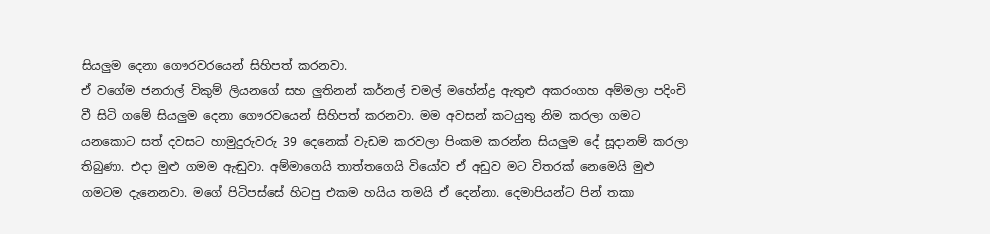සියලුම දෙනා ගෞරවරයෙන් සිහිපත් කරනවා.
ඒ වගේම ජනරාල් විකුම් ලියනගේ සහ ලුතිනන් කර්නල් චමල් මහේන්ද්‍ර ඇතුළු අකරංගහ අම්මලා පදිංචි වී සිටි ගමේ සියලුම දෙනා ගෞරවයෙන් සිහිපත් කරනවා. මම අවසන් කටයුතු නිම කරලා ගමට යනකොට සත් දවසට හාමුදුරුවරු 39 දෙනෙක් වැඩම කරවලා පිංකම කරන්න සියලුම දේ සූදානම් කරලා තිබුණා. එදා මුළු ගමම ඇඬුවා. අම්මාගෙයි තාත්තගෙයි වියෝව ඒ අඩුව මට විතරක් නෙමෙයි මුළු ගමටම දැනෙනවා. මගේ පිටිපස්සේ හිටපු එකම හයිය තමයි ඒ දෙන්නා. දෙමාපියන්ට පින් තකා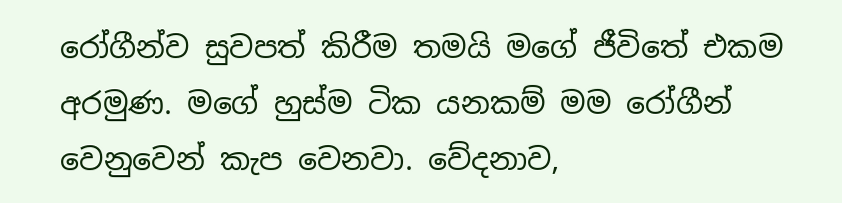රෝගීන්ව සුවපත් කිරීම තමයි මගේ ජීවිතේ එකම අරමුණ. මගේ හුස්ම ටික යනකම් මම රෝගීන් වෙනුවෙන් කැප වෙනවා. වේදනාව,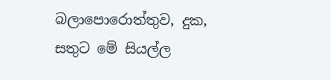බලාපොරොත්තුව, දුක, සතුට මේ සියල්ල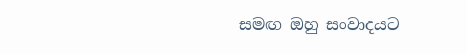සමඟ ඔහු සංවාදයට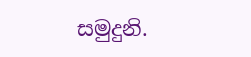සමුදුනි.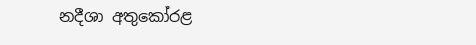නදීශා අතුකෝරළ